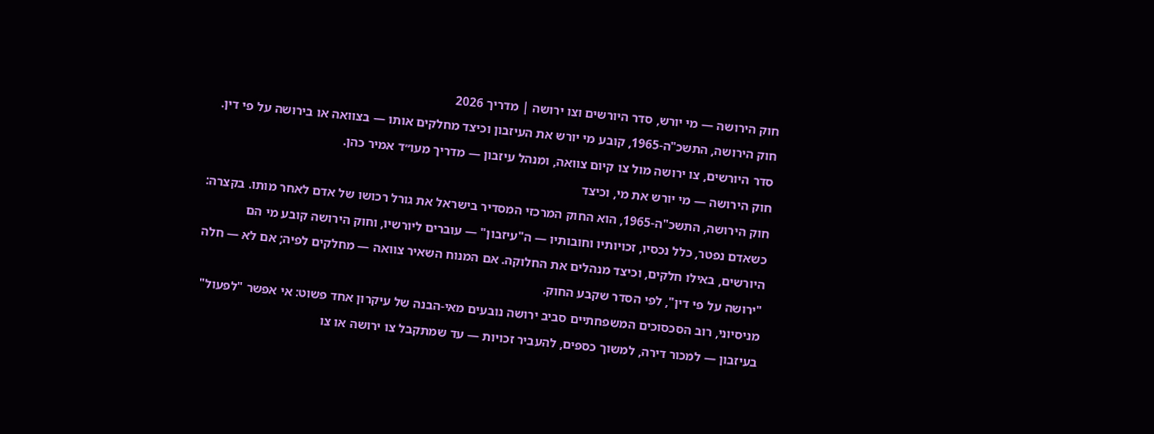חוק הירושה — מי יורש, סדר היורשים וצו ירושה | מדריך 2026
חוק הירושה, התשכ"ה-1965, קובע מי יורש את העיזבון וכיצד מחלקים אותו — בצוואה או בירושה על פי דין. סדר היורשים, צו ירושה מול צו קיום צוואה, ומנהל עיזבון — מדריך מעו״ד אמיר כהן.
חוק הירושה — מי יורש את מי, וכיצד
חוק הירושה, התשכ"ה-1965, הוא החוק המרכזי המסדיר בישראל את גורל רכושו של אדם לאחר מותו. בקצרה: כשאדם נפטר, כלל נכסיו, זכויותיו וחובותיו — ה"עיזבון" — עוברים ליורשיו, וחוק הירושה קובע מי הם היורשים, באילו חלקים, וכיצד מנהלים את החלוקה. אם המנוח השאיר צוואה — מחלקים לפיה; אם לא — חלה "ירושה על פי דין", לפי הסדר שקבע החוק.
מניסיוני, רוב הסכסוכים המשפחתיים סביב ירושה נובעים מאי-הבנה של עיקרון אחד פשוט: אי אפשר "לפעול" בעיזבון — למכור דירה, למשוך כספים, להעביר זכויות — עד שמתקבל צו ירושה או צו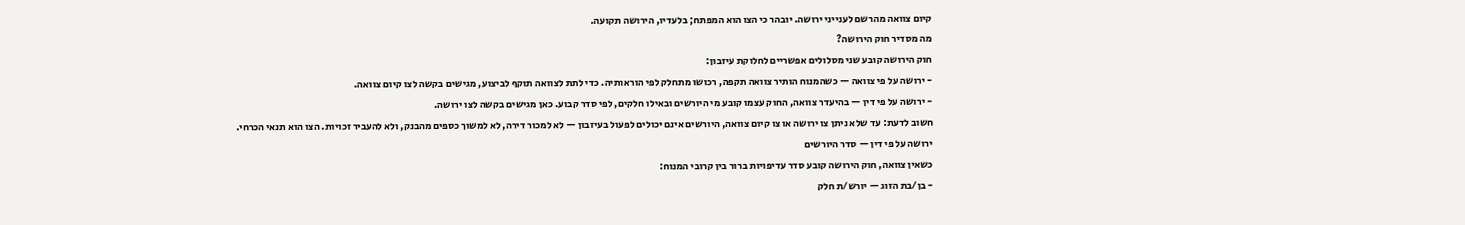קיום צוואה מהרשם לענייני ירושה. יובהר כי הצו הוא המפתח; בלעדיו, הירושה תקועה.
מה מסדיר חוק הירושה?
חוק הירושה קובע שני מסלולים אפשריים לחלוקת עיזבון:
- ירושה על פי צוואה — כשהמנוח הותיר צוואה תקפה, רכושו מתחלק לפי הוראותיה. כדי לתת לצוואה תוקף לביצוע, מגישים בקשה לצו קיום צוואה.
- ירושה על פי דין — בהיעדר צוואה, החוק עצמו קובע מי היורשים ובאילו חלקים, לפי סדר קבוע. כאן מגישים בקשה לצו ירושה.
חשוב לדעת: עד שלא ניתן צו ירושה או צו קיום צוואה, היורשים אינם יכולים לפעול בעיזבון — לא למכור דירה, לא למשוך כספים מהבנק, ולא להעביר זכויות. הצו הוא תנאי הכרחי.
ירושה על פי דין — סדר היורשים
כשאין צוואה, חוק הירושה קובע סדר עדיפויות ברור בין קרובי המנוח:
- בן/בת הזוג — יורש/ת חלק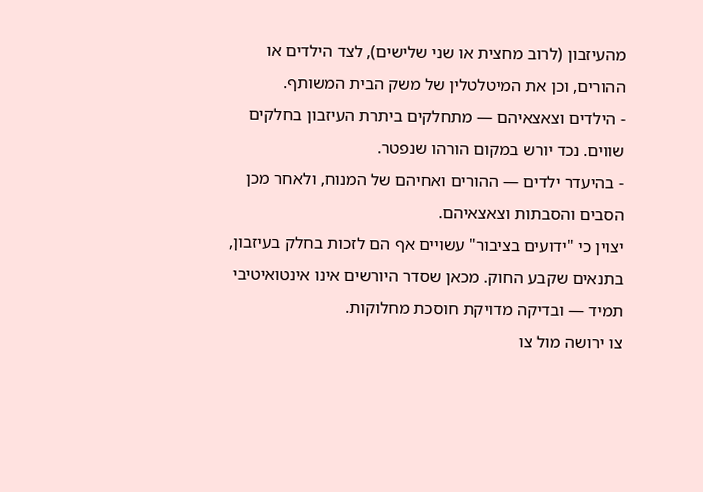מהעיזבון (לרוב מחצית או שני שלישים), לצד הילדים או ההורים, וכן את המיטלטלין של משק הבית המשותף.
- הילדים וצאצאיהם — מתחלקים ביתרת העיזבון בחלקים שווים. נכד יורש במקום הורהו שנפטר.
- בהיעדר ילדים — ההורים ואחיהם של המנוח, ולאחר מכן הסבים והסבתות וצאצאיהם.
יצוין כי "ידועים בציבור" עשויים אף הם לזכות בחלק בעיזבון, בתנאים שקבע החוק. מכאן שסדר היורשים אינו אינטואיטיבי תמיד — ובדיקה מדויקת חוסכת מחלוקות.
צו ירושה מול צו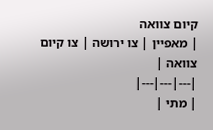קיום צוואה
| מאפיין | צו ירושה | צו קיום צוואה |
|---|---|---|
| מתי |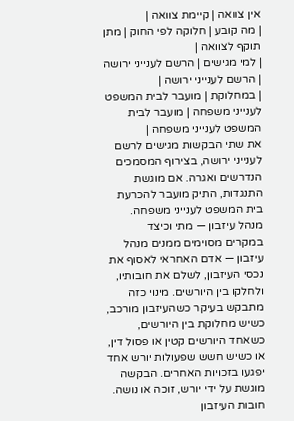אין צוואה | קיימת צוואה |
| מה קובע | חלוקה לפי החוק | מתן תוקף לצוואה |
| למי מגישים | הרשם לענייני ירושה | הרשם לענייני ירושה |
| במחלוקת | מועבר לבית המשפט לענייני משפחה | מועבר לבית המשפט לענייני משפחה |
את שתי הבקשות מגישים לרשם לענייני ירושה, בצירוף המסמכים הנדרשים ואגרה. אם מוגשת התנגדות, התיק מועבר להכרעת בית המשפט לענייני משפחה.
מנהל עיזבון — מתי וכיצד
במקרים מסוימים ממנים מנהל עיזבון — אדם האחראי לאסוף את נכסי העיזבון, לשלם את חובותיו, ולחלקו בין היורשים. מינוי כזה מתבקש בעיקר כשהעיזבון מורכב, כשיש מחלוקת בין היורשים, כשאחד היורשים קטין או פסול דין, או כשיש חשש שפעולות יורש אחד יפגעו בזכויות האחרים. הבקשה מוגשת על ידי יורש, זוכה או נושה.
חובות העיזבון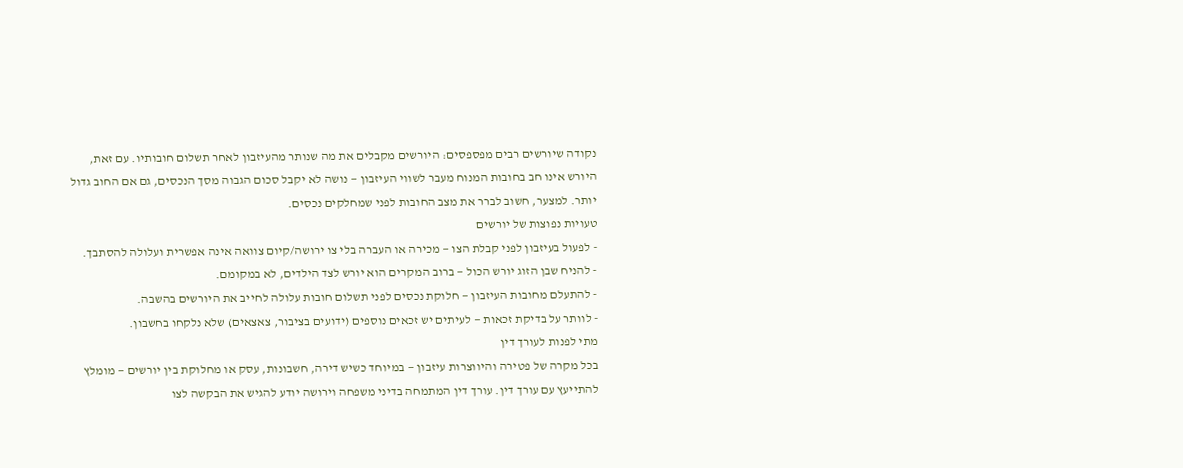נקודה שיורשים רבים מפספסים: היורשים מקבלים את מה שנותר מהעיזבון לאחר תשלום חובותיו. עם זאת, היורש אינו חב בחובות המנוח מעבר לשווי העיזבון — נושה לא יקבל סכום הגבוה מסך הנכסים, גם אם החוב גדול יותר. למצער, חשוב לברר את מצב החובות לפני שמחלקים נכסים.
טעויות נפוצות של יורשים
- לפעול בעיזבון לפני קבלת הצו — מכירה או העברה בלי צו ירושה/קיום צוואה אינה אפשרית ועלולה להסתבך.
- להניח שבן הזוג יורש הכול — ברוב המקרים הוא יורש לצד הילדים, לא במקומם.
- להתעלם מחובות העיזבון — חלוקת נכסים לפני תשלום חובות עלולה לחייב את היורשים בהשבה.
- לוותר על בדיקת זכאות — לעיתים יש זכאים נוספים (ידועים בציבור, צאצאים) שלא נלקחו בחשבון.
מתי לפנות לעורך דין
בכל מקרה של פטירה והיווצרות עיזבון — במיוחד כשיש דירה, חשבונות, עסק או מחלוקת בין יורשים — מומלץ להתייעץ עם עורך דין. עורך דין המתמחה בדיני משפחה וירושה יודע להגיש את הבקשה לצו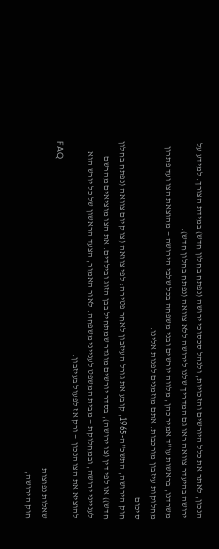הנכון, לאתר את כלל היורשים והזכויות, ולנהל סכסוכי ירושה (נפתח בחלון חדש) במידת הצורך. למידע על ירושה בהיעדר צוואה ראו גם המדריך שלנו לירושה ללא צוואה (נפתח בחלון חדש).
משרדנו, בראשות עו"ד אמיר כהן, מלווה יורשים ובני משפחה בכל שלבי הירושה — מהוצאת הצו ועד פתרון מחלוקות עיזבון מורכבות. אתם מוזמנים לפנות אלינו.
סיכום
חוק הירושה, התשכ"ה-1965, קובע את גורל העיזבון לאחר פטירה: לפי צוואה (צו קיום צוואה (נפתח בחלון חדש)) או לפי דין (צו ירושה), בסדר יורשים מוגדר שמתחיל בבן הזוג ובילדים. את הצו מוציאים מהרשם לענייני ירושה, ובמחלוקת — מבית המשפט לענייני משפחה. לאור האמור, הצעד הראשון של כל יורש הוא להוציא את הצו הנכון — ורק אז לפעול בעיזבון.
FAQ
שאלות נפוצות
חוק הירושה,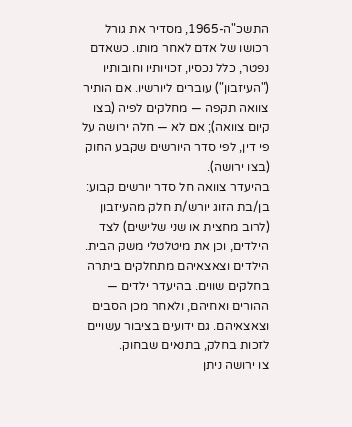התשכ"ה-1965, מסדיר את גורל רכושו של אדם לאחר מותו. כשאדם נפטר, כלל נכסיו, זכויותיו וחובותיו ("העיזבון") עוברים ליורשיו. אם הותיר צוואה תקפה — מחלקים לפיה (בצו קיום צוואה); אם לא — חלה ירושה על פי דין, לפי סדר היורשים שקבע החוק (בצו ירושה).
בהיעדר צוואה חל סדר יורשים קבוע: בן/בת הזוג יורש/ת חלק מהעיזבון (לרוב מחצית או שני שלישים) לצד הילדים, וכן את מיטלטלי משק הבית. הילדים וצאצאיהם מתחלקים ביתרה בחלקים שווים. בהיעדר ילדים — ההורים ואחיהם, ולאחר מכן הסבים וצאצאיהם. גם ידועים בציבור עשויים לזכות בחלק, בתנאים שבחוק.
צו ירושה ניתן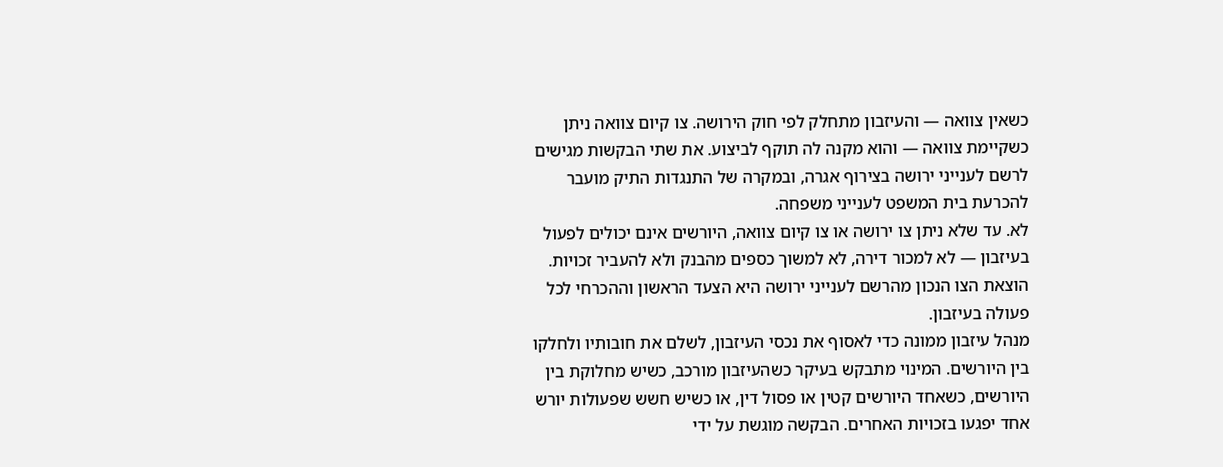כשאין צוואה — והעיזבון מתחלק לפי חוק הירושה. צו קיום צוואה ניתן כשקיימת צוואה — והוא מקנה לה תוקף לביצוע. את שתי הבקשות מגישים לרשם לענייני ירושה בצירוף אגרה, ובמקרה של התנגדות התיק מועבר להכרעת בית המשפט לענייני משפחה.
לא. עד שלא ניתן צו ירושה או צו קיום צוואה, היורשים אינם יכולים לפעול בעיזבון — לא למכור דירה, לא למשוך כספים מהבנק ולא להעביר זכויות. הוצאת הצו הנכון מהרשם לענייני ירושה היא הצעד הראשון וההכרחי לכל פעולה בעיזבון.
מנהל עיזבון ממונה כדי לאסוף את נכסי העיזבון, לשלם את חובותיו ולחלקו בין היורשים. המינוי מתבקש בעיקר כשהעיזבון מורכב, כשיש מחלוקת בין היורשים, כשאחד היורשים קטין או פסול דין, או כשיש חשש שפעולות יורש אחד יפגעו בזכויות האחרים. הבקשה מוגשת על ידי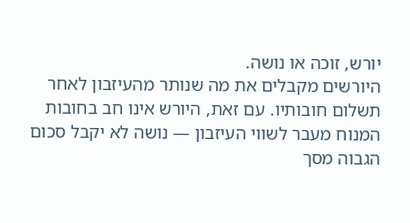יורש, זוכה או נושה.
היורשים מקבלים את מה שנותר מהעיזבון לאחר תשלום חובותיו. עם זאת, היורש אינו חב בחובות המנוח מעבר לשווי העיזבון — נושה לא יקבל סכום הגבוה מסך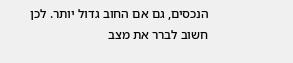הנכסים, גם אם החוב גדול יותר. לכן חשוב לברר את מצב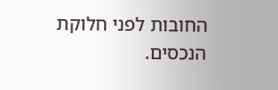החובות לפני חלוקת הנכסים.